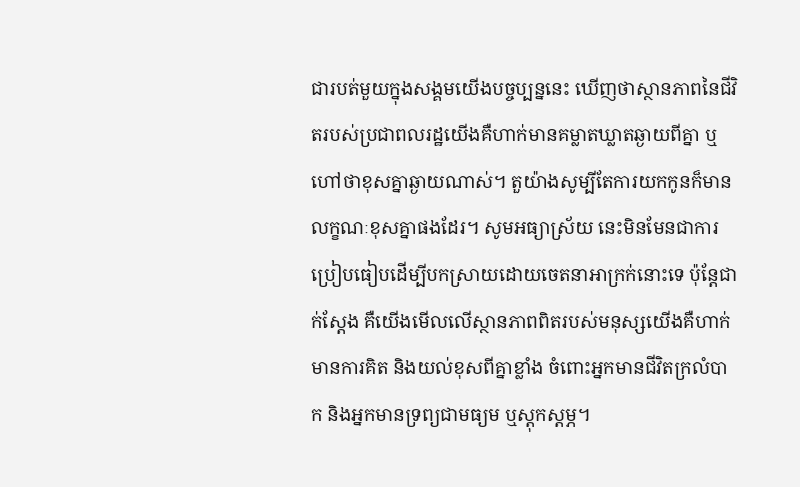ជារបត់មួយក្នុងសង្គមយើងបច្ចប្បន្ននេះ ឃើញថាស្ថានភាពនៃជីវិតរបស់ប្រជាពលរដ្ឋយើងគឺហាក់មានគម្លាតឃ្លាតឆ្ងាយពីគ្នា ឬហៅថាខុសគ្នាឆ្ងាយណាស់។ តួយ៉ាងសូម្បីតែការយកកូនក៏មានលក្ខណៈខុសគ្នាផងដែរ។ សូមអធ្យាស្រ័យ នេះមិនមែនជាការប្រៀបធៀបដើម្បីបកស្រាយដោយចេតនាអាក្រក់នោះទេ ប៉ុន្តែជាក់ស្ដែង គឺយើងមើលលើស្ថានភាពពិតរបស់មនុស្សយើងគឺហាក់មានការគិត និងយល់ខុសពីគ្នាខ្លាំង ចំពោះអ្នកមានជីវិតក្រលំបាក និងអ្នកមានទ្រព្យជាមធ្យម ឬស្ដុកស្ដម្ភ។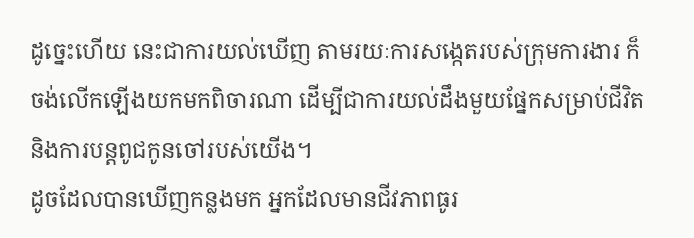ដូច្នេះហើយ នេះជាការយល់ឃើញ តាមរយៈការសង្កេតរបស់ក្រុមការងារ ក៏ចង់លើកឡើងយកមកពិចារណា ដើម្បីជាការយល់ដឹងមួយផ្នែកសម្រាប់ជីវិត និងការបន្តពូជកូនចៅរបស់យើង។
ដូចដែលបានឃើញកន្លងមក អ្នកដែលមានជីវភាពធូរ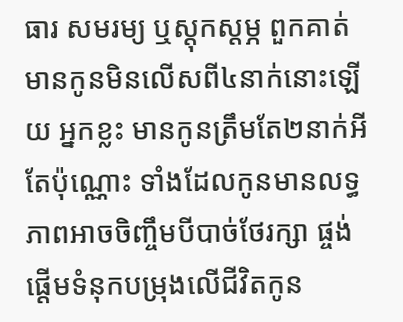ធារ សមរម្យ ឬស្ដុកស្ដម្ភ ពួកគាត់មានកូនមិនលើសពី៤នាក់នោះឡើយ អ្នកខ្លះ មានកូនត្រឹមតែ២នាក់អីតែប៉ុណ្ណោះ ទាំងដែលកូនមានលទ្ធភាពអាចចិញ្ចឹមបីបាច់ថែរក្សា ផ្ចង់ផ្ដើមទំនុកបម្រុងលើជីវិតកូន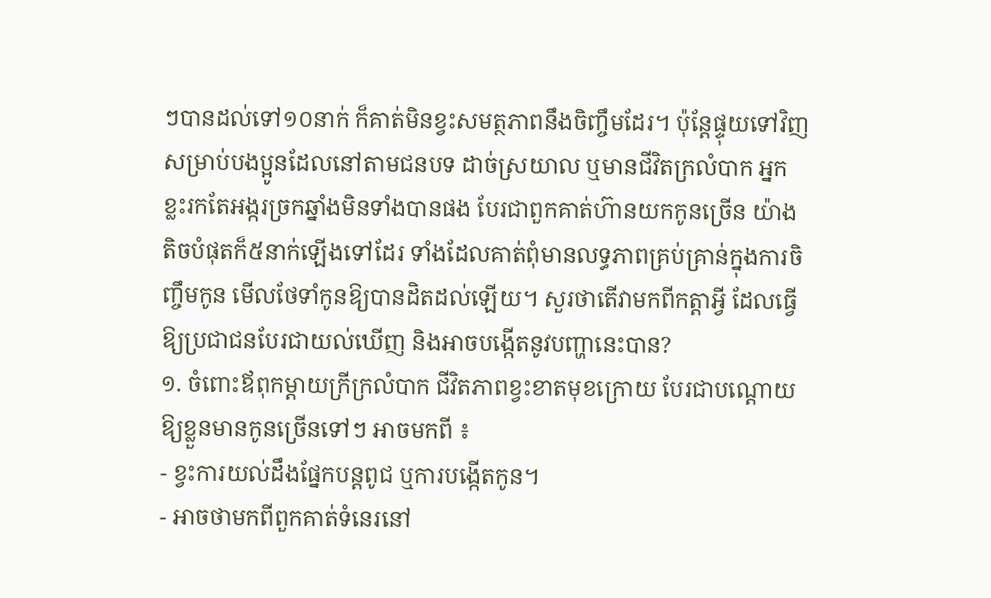ៗបានដល់ទៅ១០នាក់ ក៏គាត់មិនខ្វះសមត្ថភាពនឹងចិញ្ចឹមដែរ។ ប៉ុន្តែផ្ទុយទៅវិញ សម្រាប់បងប្អូនដែលនៅតាមជនបទ ដាច់ស្រយាល ឬមានជីវិតក្រលំបាក អ្នកខ្លះរកតែអង្ករច្រកឆ្នាំងមិនទាំងបានផង បែរជាពួកគាត់ហ៊ានយកកូនច្រើន យ៉ាងតិចបំផុតក៏៥នាក់ឡើងទៅដែរ ទាំងដែលគាត់ពុំមានលទ្ធភាពគ្រប់គ្រាន់ក្នុងការចិញ្ចឹមកូន មើលថែទាំកូនឱ្យបានដិតដល់ឡើយ។ សួរថាតើវាមកពីកត្តាអ្វី ដែលធ្វើឱ្យប្រជាជនបែរជាយល់ឃើញ និងអាចបង្កើតនូវបញ្ហានេះបាន?
១. ចំពោះឪពុកម្ដាយក្រីក្រលំបាក ជីវិតភាពខ្វះខាតមុខក្រោយ បែរជាបណ្ដោយឱ្យខ្លួនមានកូនច្រើនទៅៗ អាចមកពី ៖
- ខ្វះការយល់ដឹងផ្នែកបន្តពូជ ឬការបង្កើតកូន។
- អាចថាមកពីពួកគាត់ទំនេរនៅ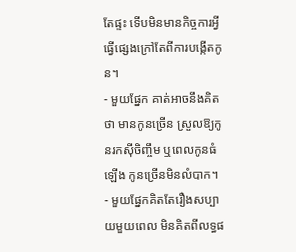តែផ្ទះ ទើបមិនមានកិច្ចការអ្វីធ្វើផ្សេងក្រៅតែពីការបង្កើតកូន។
- មួយផ្នែក គាត់អាចនឹងគិតថា មានកូនច្រើន ស្រួលឱ្យកូនរកស៊ីចិញ្ចឹម ឬពេលកូនធំឡើង កូនច្រើនមិនលំបាក។
- មួយផ្នែកគិតតែរឿងសប្បាយមួយពេល មិនគិតពីលទ្ធផ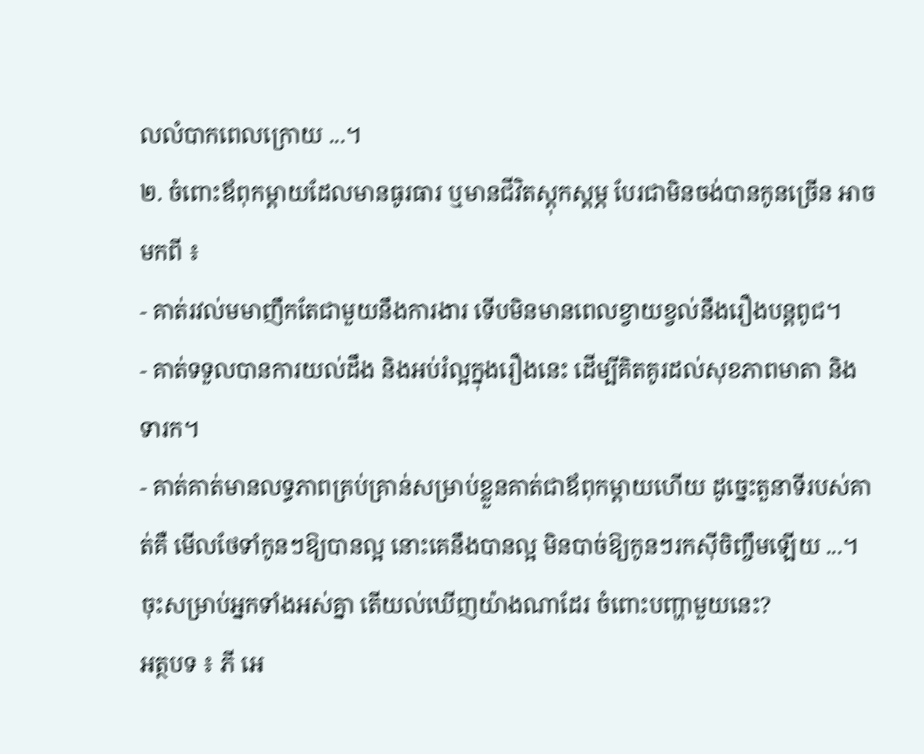លលំបាកពេលក្រោយ ...។
២. ចំពោះឪពុកម្ដាយដែលមានធូរធារ ឬមានជីវិតស្ដុកស្ដម្ភ បែរជាមិនចង់បានកូនច្រើន អាចមកពី ៖
- គាត់រវល់មមាញឹកតែជាមួយនឹងការងារ ទើបមិនមានពេលខ្វាយខ្វល់នឹងរឿងបន្តពូជ។
- គាត់ទទួលបានការយល់ដឹង និងអប់រំល្អក្នុងរឿងនេះ ដើម្បីគិតគូរដល់សុខភាពមាតា និងទារក។
- គាត់គាត់មានលទ្ធភាពគ្រប់គ្រាន់សម្រាប់ខ្លួនគាត់ជាឪពុកម្ដាយហើយ ដូច្នេះតួនាទីរបស់គាត់គឺ មើលថែទាំកូនៗឱ្យបានល្អ នោះគេនឹងបានល្អ មិនបាច់ឱ្យកូនៗរកស៊ីចិញ្ចឹមឡើយ ...។
ចុះសម្រាប់អ្នកទាំងអស់គ្នា តើយល់ឃើញយ៉ាងណាដែរ ចំពោះបញ្ហាមួយនេះ?
អត្ថបទ ៖ ភី អេ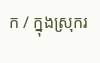ក / ក្នុងស្រុករ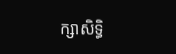ក្សាសិទ្ធិ